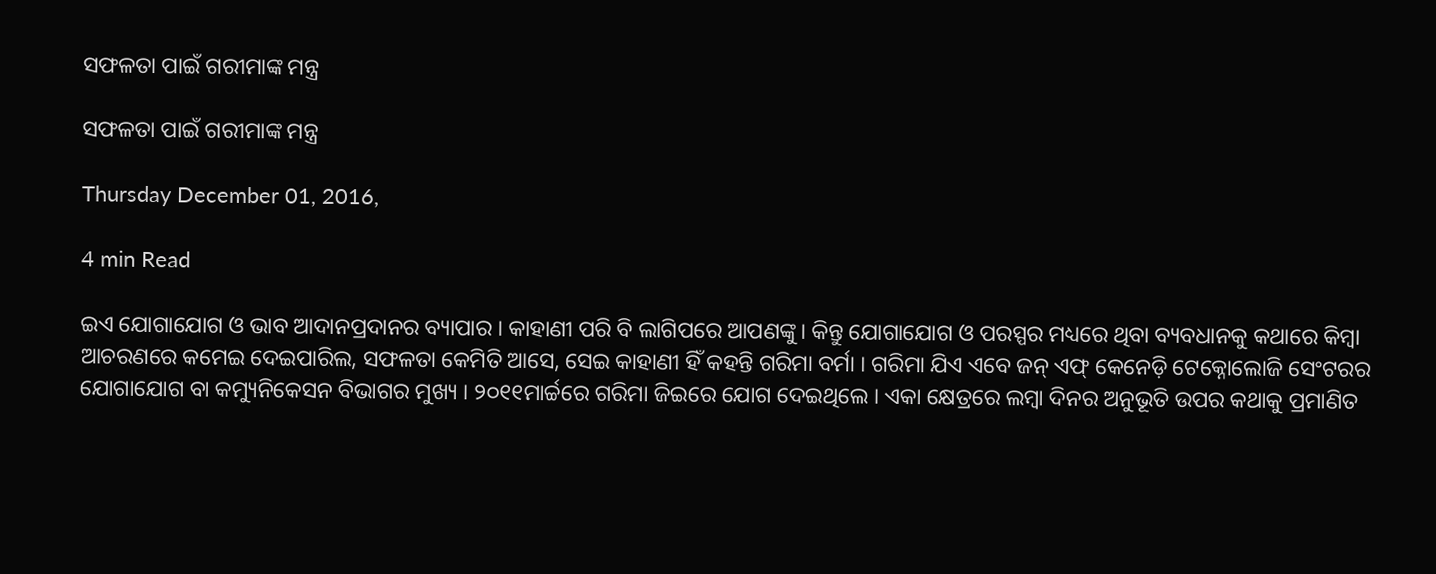ସଫଳତା ପାଇଁ ଗରୀମାଙ୍କ ମନ୍ତ୍ର

ସଫଳତା ପାଇଁ ଗରୀମାଙ୍କ ମନ୍ତ୍ର

Thursday December 01, 2016,

4 min Read

ଇଏ ଯୋଗାଯୋଗ ଓ ଭାବ ଆଦାନପ୍ରଦାନର ବ୍ୟାପାର । କାହାଣୀ ପରି ବି ଲାଗିପରେ ଆପଣଙ୍କୁ। କିନ୍ତୁ ଯୋଗାଯୋଗ ଓ ପରସ୍ପର ମଧ୍ୟରେ ଥିବା ବ୍ୟବଧାନକୁ କଥାରେ କିମ୍ବା ଆଚରଣରେ କମେଇ ଦେଇପାରିଲ, ସଫଳତା କେମିତି ଆସେ, ସେଇ କାହାଣୀ ହିଁ କହନ୍ତି ଗରିମା ବର୍ମା । ଗରିମା ଯିଏ ଏବେ ଜନ୍ ଏଫ୍ କେନେଡ଼ି ଟେକ୍ନୋଲୋଜି ସେଂଟରର ଯୋଗାଯୋଗ ବା କମ୍ୟୁନିକେସନ ବିଭାଗର ମୁଖ୍ୟ । ୨୦୧୧ମାର୍ଚ୍ଚରେ ଗରିମା ଜିଇରେ ଯୋଗ ଦେଇଥିଲେ । ଏକା କ୍ଷେତ୍ରରେ ଲମ୍ବା ଦିନର ଅନୁଭୂତି ଉପର କଥାକୁ ପ୍ରମାଣିତ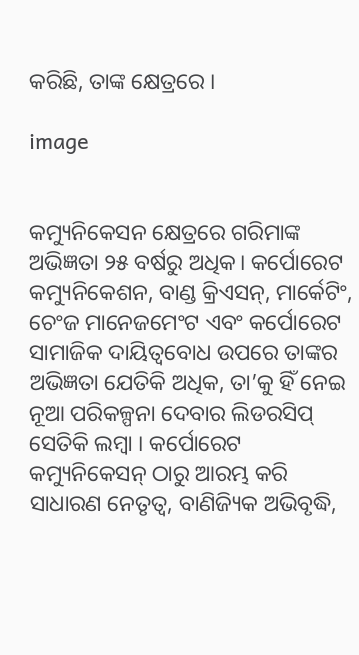କରିଛି, ତାଙ୍କ କ୍ଷେତ୍ରରେ ।

image


କମ୍ୟୁନିକେସନ କ୍ଷେତ୍ରରେ ଗରିମାଙ୍କ ଅଭିଜ୍ଞତା ୨୫ ବର୍ଷରୁ ଅଧିକ। କର୍ପୋରେଟ କମ୍ୟୁନିକେଶନ, ବାଣ୍ଡ କ୍ରିଏସନ୍, ମାର୍କେଟିଂ, ଚେଂଜ ମାନେଜମେଂଟ ଏବଂ କର୍ପୋରେଟ ସାମାଜିକ ଦାୟିତ୍ୱବୋଧ ଉପରେ ତାଙ୍କର ଅଭିଜ୍ଞତା ଯେତିକି ଅଧିକ, ତା’କୁ ହିଁ ନେଇ ନୂଆ ପରିକଳ୍ପନା ଦେବାର ଲିଡରସିପ୍ ସେତିକି ଲମ୍ବା । କର୍ପୋରେଟ କମ୍ୟୁନିକେସନ୍ ଠାରୁ ଆରମ୍ଭ କରି ସାଧାରଣ ନେତୃତ୍ୱ, ବାଣିଜ୍ୟିକ ଅଭିବୃଦ୍ଧି,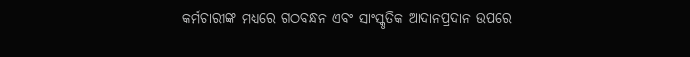କର୍ମଚାରୀଙ୍କ ମଧ୍ୟରେ ଗଠବନ୍ଧନ ଏବଂ ସାଂସ୍କୃତିକ ଆଦାନପ୍ରଦାନ ଉପରେ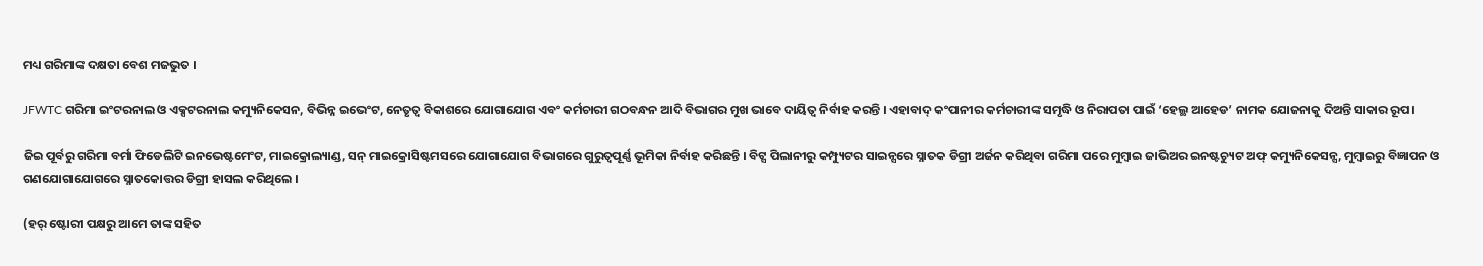ମଧ୍ୟ ଗରିମାଙ୍କ ଦକ୍ଷତା ବେଶ ମଜଭୁତ ।

JFWTC ଗରିମା ଇଂଟରନାଲ ଓ ଏକ୍ସଟରନାଲ କମ୍ୟୁନିକେସନ, ବିଭିନ୍ନ ଇଭେଂଟ, ନେତୃତ୍ୱ ବିକାଶରେ ଯୋଗାଯୋଗ ଏବଂ କର୍ମଚାରୀ ଗଠବନ୍ଧନ ଆଦି ବିଭାଗର ମୁଖ ଭାବେ ଦାୟିତ୍ୱ ନିର୍ବାହ କରନ୍ତି । ଏହାବାଦ୍ କଂପାନୀର କର୍ମଚାରୀଙ୍କ ସମୃଦ୍ଧି ଓ ନିରାପତା ପାଇଁ ‘ହେଲ୍ଥ ଆହେଡ’ ନାମକ ଯୋଜନାକୁ ଦିଅନ୍ତି ସାକାର ରୂପ।

ଜିଇ ପୂର୍ବରୁ ଗରିମା ବର୍ମା ଫିଡେଲିଟି ଇନଭେଷ୍ଟମେଂଟ, ମାଇକ୍ରୋଲ୍ୟାଣ୍ଡ, ସନ୍ ମାଇକ୍ରୋସିଷ୍ଟମସରେ ଯୋଗାଯୋଗ ବିଭାଗରେ ଗୁରୁତ୍ୱପୂର୍ଣ୍ଣ ଭୂମିକା ନିର୍ବାହ କରିଛନ୍ତି । ବିଟ୍ସ ପିଲାନୀରୁ କମ୍ପ୍ୟୁଟର ସାଇନ୍ସରେ ସ୍ନାତକ ଡିଗ୍ରୀ ଅର୍ଜନ କରିଥିବା ଗରିମା ପରେ ମୁମ୍ବାଇ ଜାଭିଅର ଇନଷ୍ଟଚ୍ୟୁଟ ଅଫ୍ କମ୍ୟୁନିକେସନ୍ସ, ମୁମ୍ବାଇରୁ ବିଜ୍ଞାପନ ଓ ଗଣଯୋଗାଯୋଗରେ ସ୍ନାତକୋତ୍ତର ଡିଗ୍ରୀ ହାସଲ କରିଥିଲେ ।

(ହର୍ ଷ୍ଟୋରୀ ପକ୍ଷରୁ ଆମେ ତାଙ୍କ ସହିତ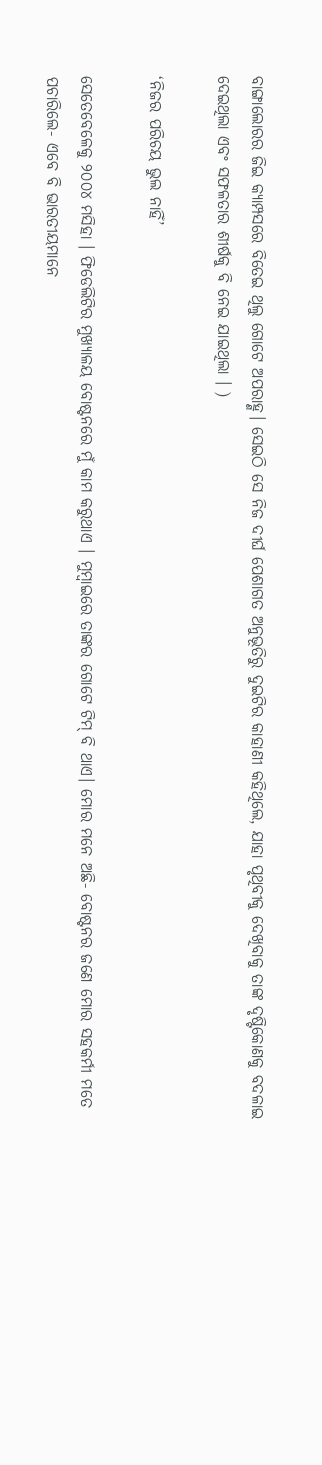ବାଙ୍ଗାଲୋରର ଜିଇ କ୍ୟାମ୍ପସରେ ବିତେଇ ଥିଲୁ ଗୋଟେ ଅପରାହ୍ଣ। ସେଇଠି ସେ ନିଜ ଦୀର୍ଘ ପେଶାଗତ ଅନୁଭୂତିରୁ ଦୁଇଟିର କାହାଣୀ କହିଥିଲେ, ଯାହା ପୃଥିବୀକୁ ଦେଖିବାକୁ ତାଙ୍କ ଦୃଷ୍ଟିକୋଣକୁ ବଦଳାଇ ଦେଇଥିଲା ଏବଂ ସଫଳତାର ଶୀର୍ଷକୁ ବି ନେଇ ଯାଇଥିଲା । )

‘ନିଜର ପରିଚୟ ଭୁଲ ନାହିଁ’

ସେତେବେଳେକୁ ୨୦୦୪ ମସିହା । ଫିଡେଲିଟିର ମୁଖ୍ୟାଳୟ ବୋଷ୍ଟନରେ ମୁଁ କାମ କରୁଥାଏ । ମୁମ୍ବାଇରେ ତାଙ୍କର ଗୋଟେ ଟିମ୍ ବି ଥାଏ। ମୋର ମନେ ଅଛି- ବୋଷ୍ଟନର ଜଣେ ମୋର ସହକର୍ମୀ ମତେ ପଚାରିଲେ- ଏବେ ବି ଭାରତୀୟମାନେ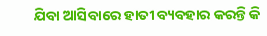ଯିବା ଆସିବାରେ ହାତୀ ବ୍ୟବହାର କରନ୍ତି କି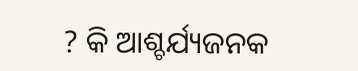? କି ଆଶ୍ଚର୍ଯ୍ୟଜନକ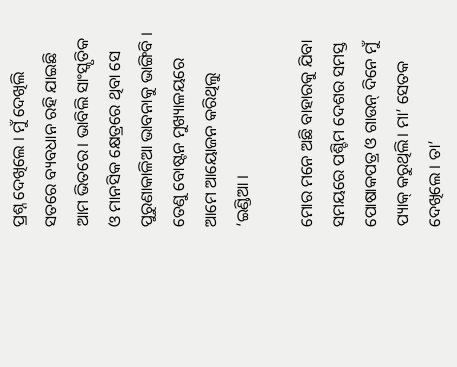ପ୍ରଶ୍ନ ଦେଖିଲେ । ମୁଁ ଦେଖିଲି ସତରେ ବ୍ୟବଧାନ ରହି ଯାଇଛି ଆମ ଭିତରେ। ଭାବିଲି ସାଂସ୍କୃତିକ ଓ ମାନସିକ କ୍ଷେତ୍ରରେ ଥିବା ସେ ପୁରୁଣାକାଳିଆ ଭାବନାକୁ ଭାଙ୍ଗିବି । ତେଣୁ ବୋଷ୍ଟନ ମୁଖ୍ୟାଳୟରେ ଆମେ ଆୟୋଜନ କରିଥିଲୁ ‘ଇଣ୍ଡିଆ ।

ମୋର ମନେ ଅଛି ବାହାରକୁ ଯିବା ସମୟରେ ପଶ୍ଚିମ ଦେଶର ସମସ୍ତ ପୋଷାକପତ୍ର ଓ ଗାଉନ୍ ଦିନେ ମୁଁ ପ୍ୟାକ୍ କରୁଥିଲି। ମା’ ସେତକ ଦେଖିଲେ । ତା’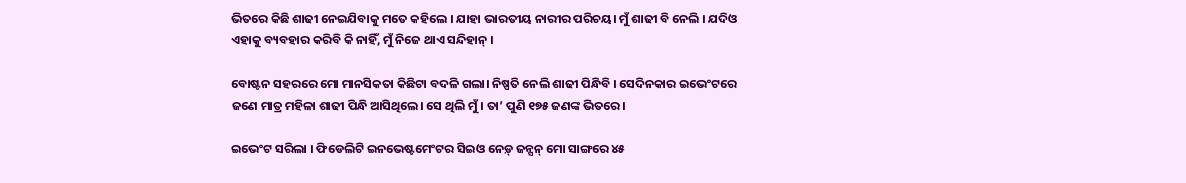ଭିତରେ କିଛି ଶାଢୀ ନେଇଯିବାକୁ ମତେ କହିଲେ । ଯାହା ଭାରତୀୟ ନାରୀର ପରିଚୟ। ମୁଁ ଶାଢୀ ବି ନେଲି । ଯଦିଓ ଏହାକୁ ବ୍ୟବହାର କରିବି କି ନାହିଁ, ମୁଁ ନିଜେ ଥାଏ ସନ୍ଦିହାନ୍ ।

ବୋଷ୍ଟନ ସହରରେ ମୋ ମାନସିକତା କିଛିଟା ବଦଳି ଗଲା। ନିଷ୍ପତି ନେଲି ଶାଢୀ ପିନ୍ଧିବି । ସେଦିନକାର ଇଭେଂଟରେ ଜଣେ ମାତ୍ର ମହିଳା ଶାଢୀ ପିନ୍ଧି ଆସିଥିଲେ। ସେ ଥିଲି ମୁଁ । ତା’ ପୁଣି ୧୭୫ ଜଣଙ୍କ ଭିତରେ।

ଇଭେଂଟ ସରିଲା । ଫିଡେଲିଟି ଇନଭେଷ୍ଟମେଂଟର ସିଇଓ ନେଡ଼୍ ଜନ୍ସନ୍ ମୋ ସାଙ୍ଗରେ ୪୫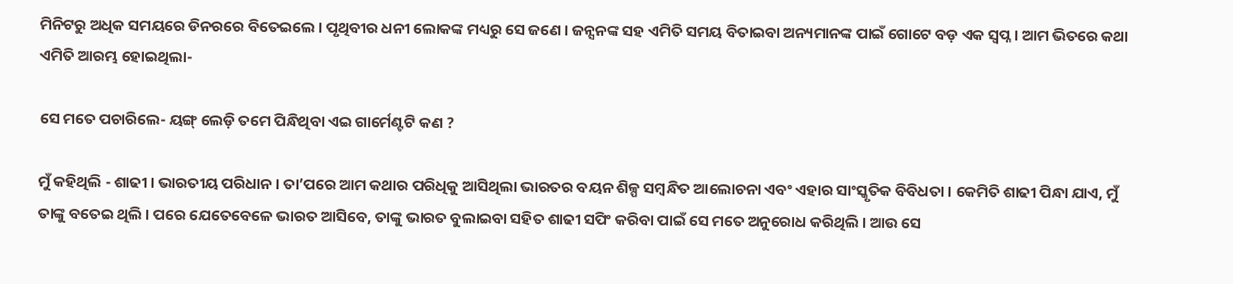ମିନିଟରୁ ଅଧିକ ସମୟରେ ଡିନରରେ ବିତେଇଲେ । ପୃଥିବୀର ଧନୀ ଲୋକଙ୍କ ମଧ୍ୟରୁ ସେ ଜଣେ । ଜନ୍ସନଙ୍କ ସହ ଏମିତି ସମୟ ବିତାଇବା ଅନ୍ୟମାନଙ୍କ ପାଇଁ ଗୋଟେ ବଡ଼ ଏକ ସ୍ୱପ୍ନ । ଆମ ଭିତରେ କଥା ଏମିତି ଆରମ୍ଭ ହୋଇଥିଲା-

ସେ ମତେ ପଚାରିଲେ- ୟଙ୍ଗ୍ ଲେଡ଼ି ତମେ ପିନ୍ଧିଥିବା ଏଇ ଗାର୍ମେଣ୍ଟଟି କଣ ?

ମୁଁ କହିଥିଲି - ଶାଢୀ । ଭାରତୀୟ ପରିଧାନ । ତା’ପରେ ଆମ କଥାର ପରିଧିକୁ ଆସିଥିଲା ଭାରତର ବୟନ ଶିଳ୍ପ ସମ୍ବନ୍ଧିତ ଆଲୋଚନା ଏବଂ ଏହାର ସାଂସ୍କୃତିକ ବିବିଧତା । କେମିତି ଶାଢୀ ପିନ୍ଧା ଯାଏ, ମୁଁ ତାଙ୍କୁ ବତେଇ ଥିଲି । ପରେ ଯେତେବେଳେ ଭାରତ ଆସିବେ, ତାଙ୍କୁ ଭାରତ ବୁଲାଇବା ସହିତ ଶାଢୀ ସପିଂ କରିବା ପାଇଁ ସେ ମତେ ଅନୁରୋଧ କରିଥିଲି । ଆଉ ସେ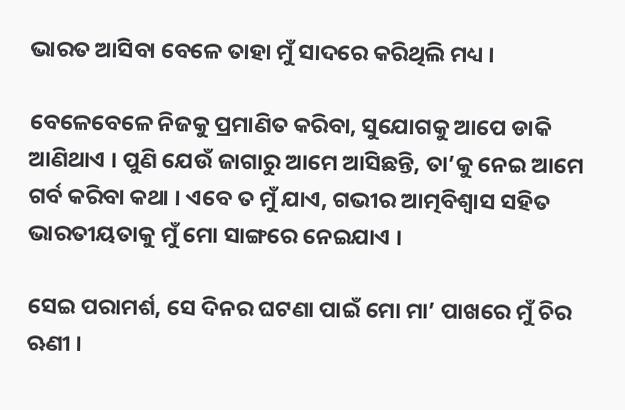ଭାରତ ଆସିବା ବେଳେ ତାହା ମୁଁ ସାଦରେ କରିଥିଲି ମଧ୍ୟ ।

ବେଳେବେଳେ ନିଜକୁ ପ୍ରମାଣିତ କରିବା, ସୁଯୋଗକୁ ଆପେ ଡାକି ଆଣିଥାଏ । ପୁଣି ଯେଉଁ ଜାଗାରୁ ଆମେ ଆସିଛନ୍ତି, ତା’କୁ ନେଇ ଆମେ ଗର୍ବ କରିବା କଥା । ଏବେ ତ ମୁଁ ଯାଏ, ଗଭୀର ଆତ୍ମବିଶ୍ୱାସ ସହିତ ଭାରତୀୟତାକୁ ମୁଁ ମୋ ସାଙ୍ଗରେ ନେଇଯାଏ ।

ସେଇ ପରାମର୍ଶ, ସେ ଦିନର ଘଟଣା ପାଇଁ ମୋ ମା’ ପାଖରେ ମୁଁ ଚିର ଋଣୀ ।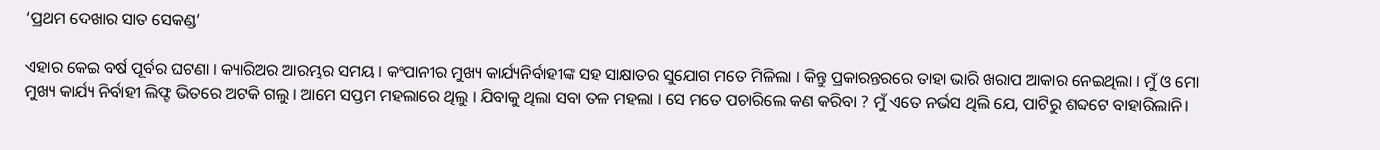‘ପ୍ରଥମ ଦେଖାର ସାତ ସେକଣ୍ଡ’

ଏହାର କେଇ ବର୍ଷ ପୂର୍ବର ଘଟଣା । କ୍ୟାରିଅର ଆରମ୍ଭର ସମୟ । କଂପାନୀର ମୁଖ୍ୟ କାର୍ଯ୍ୟନିର୍ବାହୀଙ୍କ ସହ ସାକ୍ଷାତର ସୁଯୋଗ ମତେ ମିଳିଲା । କିନ୍ତୁ ପ୍ରକାରନ୍ତରରେ ତାହା ଭାରି ଖରାପ ଆକାର ନେଇଥିଲା । ମୁଁ ଓ ମୋ ମୁଖ୍ୟ କାର୍ଯ୍ୟ ନିର୍ବାହୀ ଲିଫ୍ଟ ଭିତରେ ଅଟକି ଗଲୁ । ଆମେ ସପ୍ତମ ମହଲାରେ ଥିଲୁ । ଯିବାକୁ ଥିଲା ସବା ତଳ ମହଲା । ସେ ମତେ ପଚାରିଲେ କଣ କରିବା ? ମୁଁ ଏତେ ନର୍ଭସ ଥିଲି ଯେ, ପାଟିରୁ ଶବ୍ଦଟେ ବାହାରିଲାନି।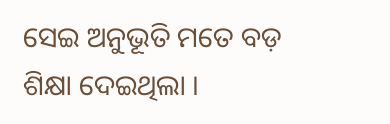ସେଇ ଅନୁଭୂତି ମତେ ବଡ଼ ଶିକ୍ଷା ଦେଇଥିଲା ।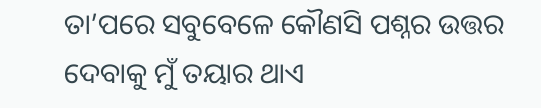ତା’ପରେ ସବୁବେଳେ କୌଣସି ପଶ୍ନର ଉତ୍ତର ଦେବାକୁ ମୁଁ ତୟାର ଥାଏ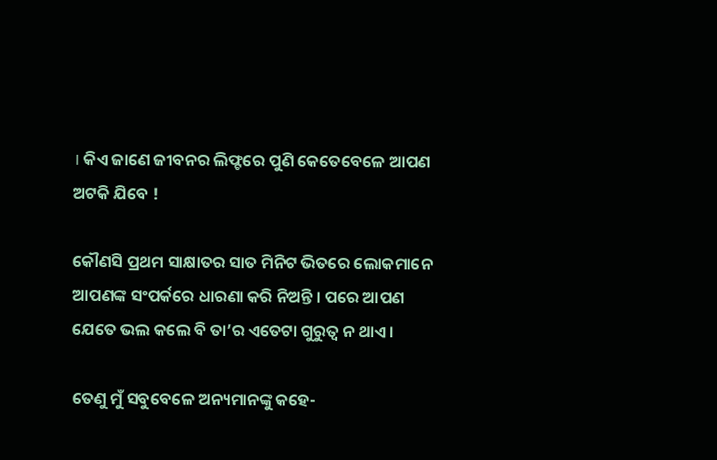। କିଏ ଜାଣେ ଜୀବନର ଲିଫ୍ଟରେ ପୁଣି କେତେବେଳେ ଆପଣ ଅଟକି ଯିବେ !

କୌଣସି ପ୍ରଥମ ସାକ୍ଷାତର ସାତ ମିନିଟ ଭିତରେ ଲୋକମାନେ ଆପଣଙ୍କ ସଂପର୍କରେ ଧାରଣା କରି ନିଅନ୍ତି । ପରେ ଆପଣ ଯେତେ ଭଲ କଲେ ବି ତା’ର ଏତେଟା ଗୁରୁତ୍ୱ ନ ଥାଏ ।

ତେଣୁ ମୁଁ ସବୁବେଳେ ଅନ୍ୟମାନଙ୍କୁ କହେ-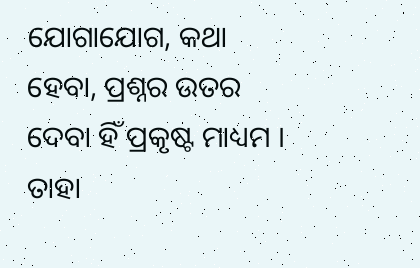ଯୋଗାଯୋଗ, କଥା ହେବା, ପ୍ରଶ୍ନର ଉତର ଦେବା ହିଁ ପ୍ରକୃଷ୍ଟ ମାଧ୍ୟମ । ତାହା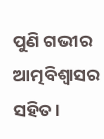ପୁଣି ଗଭୀର ଆତ୍ମବିଶ୍ୱାସର ସହିତ ।